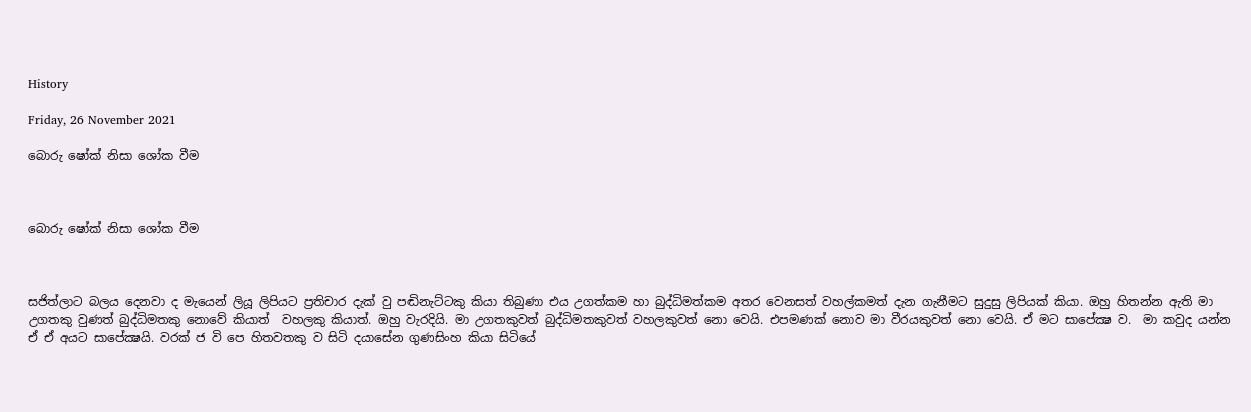History

Friday, 26 November 2021

බොරු ෂෝක් නිසා ශෝක වීම



බොරු ෂෝක් නිසා ශෝක වීම



සජිත්ලාට බලය දෙනවා ද මැයෙන් ලියූ ලිපියට ප්‍රතිචාර දැක් වු පඬිනැට්ටකු කියා තිබුණා එය උගත්කම හා බුද්ධිමත්කම අතර වෙනසත් වහල්කමත් දැන ගැනීමට සුදුසු ලිපියක් කියා. ඔහු හිතන්න ඇති මා උගතකු වුණත් බුද්ධිමතකු නොවේ කියාත්  වහලකු කියාත්. ඔහු වැරදියි. මා උගතකුවත් බුද්ධිමතකුවත් වහලකුවත් නො වෙයි. එපමණක් නොව මා වීරයකුවත් නො වෙයි. ඒ මට සාපේක්‍ෂ ව.  මා කවුද යන්න ඒ ඒ අයට සාපේක්‍ෂයි. වරක් ජ වි පෙ හිතවතකු ව සිටි දයාසේන ගුණසිංහ කියා සිටියේ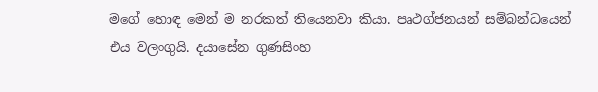මගේ හොඳ මෙන් ම නරකත් තියෙනවා කියා. පෘථග්ජනයන් සම්බන්ධයෙන් එය වලංගුයි. දයාසේන ගුණසිංහ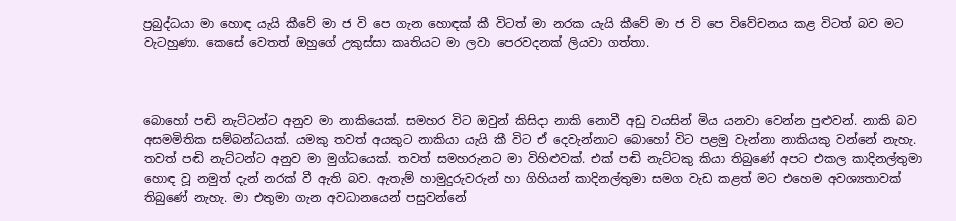ප්‍රබුද්ධයා මා හොඳ යැයි කීවේ මා ජ වි පෙ ගැන හොඳක් කී විටත් මා නරක යැයි කීවේ මා ජ වි පෙ විවේචනය කළ විටත් බව මට වැටහුණා. කෙසේ වෙතත් ඔහුගේ උකුස්සා කෘතියට මා ලවා පෙරවදනක් ලියවා ගත්තා.



බොහෝ පඬි නැට්ටන්ට අනුව මා නාකියෙක්. සමහර විට ඔවුන් කිසිදා නාකි නොවී අඩු වයසින් මිය යනවා වෙන්න පුළුවන්. නාකි බව අසමමිතික සම්බන්ධයක්. යමකු තවත් අයකුට නාකියා යැයි කී විට ඒ දෙවැන්නාට බොහෝ විට පළමු වැන්නා නාකියකු වන්නේ නැහැ. තවත් පඬි නැට්ටන්ට අනුව මා මුග්ධයෙක්. තවත් සමහරුනට මා විහිළුවක්. එක් පඬි නැට්ටකු කියා තිබුණේ අපට එකල කාදිනල්තුමා හොඳ වූ නමුත් දැන් නරක් වී ඇති බව. ඇතැම් හාමුදුරුවරුන් හා ගිහියන් කාදිනල්තුමා සමග වැඩ කළත් මට එහෙම අවශ්‍යතාවක් තිබුණේ නැහැ. මා එතුමා ගැන අවධානයෙන් පසුවන්නේ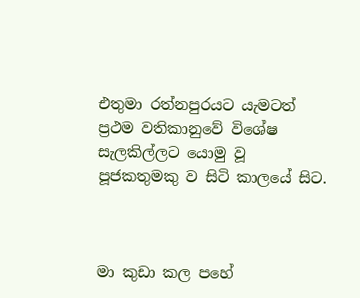එතුමා රත්නපුරයට යැමටත් ප්‍රථම වතිකානුවේ විශේෂ සැලකිල්ලට යොමු වූ පූජකතුමකු ව සිටි කාලයේ සිට.



මා කුඩා කල පහේ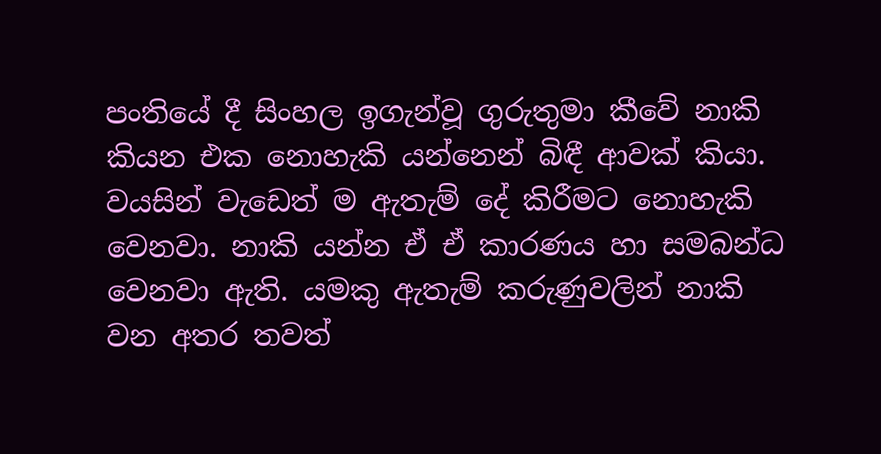පංතියේ දී සිංහල ඉගැන්වූ ගුරුතුමා කීවේ නාකි කියන එක නොහැකි යන්නෙන් බිඳී ආවක් කියා. වයසින් වැඩෙත් ම ඇතැම් දේ කිරීමට නොහැකි වෙනවා. නාකි යන්න ඒ ඒ කාරණය හා සමබන්ධ වෙනවා ඇති. යමකු ඇතැම් කරුණුවලින් නාකි වන අතර තවත්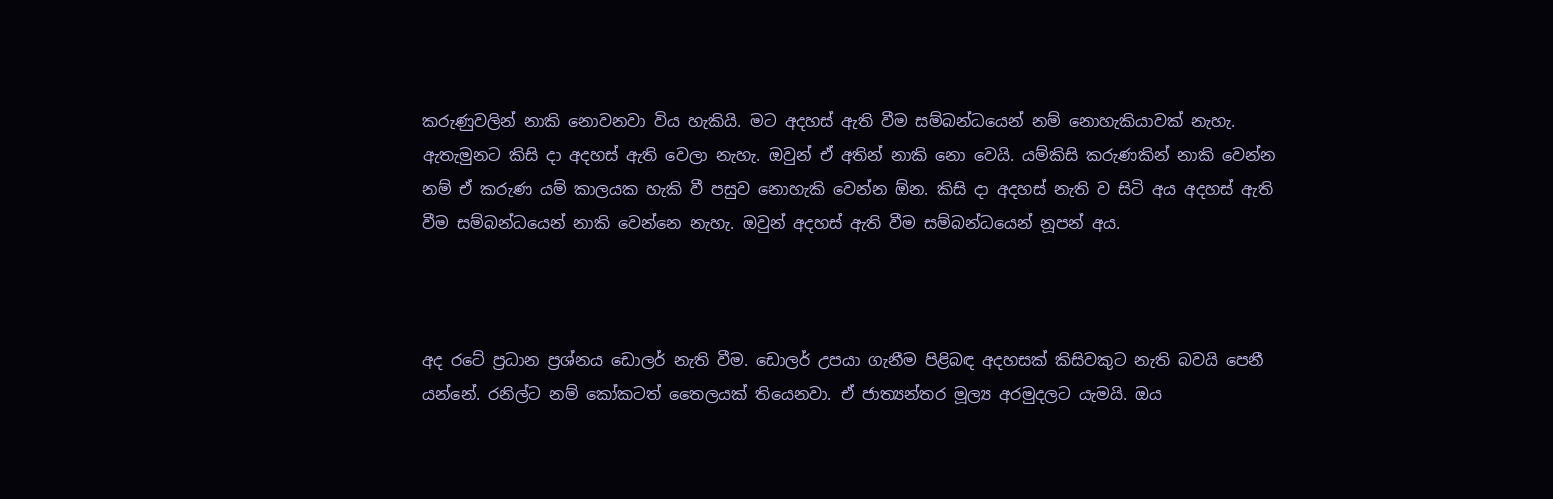කරුණුවලින් නාකි නොවනවා විය හැකියි. මට අදහස් ඇති වීම සම්බන්ධයෙන් නම් නොහැකියාවක් නැහැ.  ඇතැමුනට කිසි දා අදහස් ඇති වෙලා නැහැ. ඔවුන් ඒ අතින් නාකි නො වෙයි. යම්කිසි කරුණකින් නාකි වෙන්න නම් ඒ කරුණ යම් කාලයක හැකි වී පසුව නොහැකි වෙන්න ඕන. කිසි දා අදහස් නැති ව සිටි අය අදහස් ඇති වීම සම්බන්ධයෙන් නාකි වෙන්නෙ නැහැ. ඔවුන් අදහස් ඇති වීම සම්බන්ධයෙන් නූපන් අය.



අද රටේ ප්‍රධාන ප්‍රශ්නය ඩොලර් නැති වීම. ඩොලර් උපයා ගැනීම පිළිබඳ අදහසක් කිසිවකුට නැති බවයි පෙනී යන්නේ. රනිල්ට නම් කෝකටත් තෛලයක් තියෙනවා. ඒ ජාත්‍යන්තර මූල්‍ය අරමුදලට යැමයි. ඔය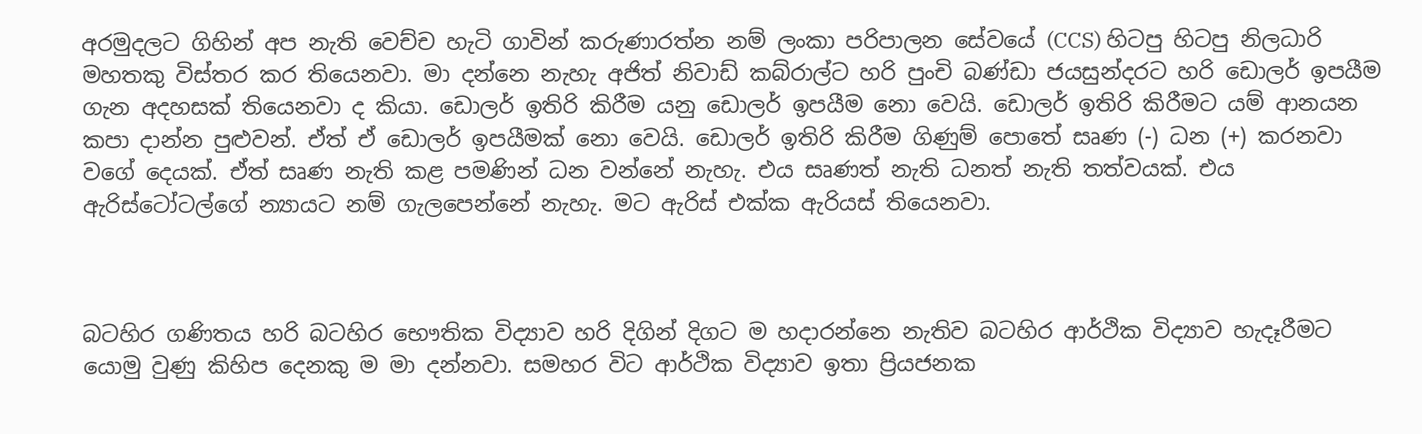අරමුදලට ගිහින් අප නැති වෙච්ච හැටි ගාවින් කරුණාරත්න නම් ලංකා පරිපාලන සේවයේ (CCS) හිටපු හිටපු නිලධාරි මහතකු විස්තර කර තියෙනවා. මා දන්නෙ නැහැ අජිත් නිවාඩ් කබ්රාල්ට හරි පුංචි බණ්ඩා ජයසුන්දරට හරි ඩොලර් ඉපයීම ගැන අදහසක් තියෙනවා ද කියා. ඩොලර් ඉතිරි කිරීම යනු ඩොලර් ඉපයීම නො වෙයි. ඩොලර් ඉතිරි කිරීමට යම් ආනයන කපා දාන්න පුළුවන්. ඒත් ඒ ඩොලර් ඉපයීමක් නො වෙයි. ඩොලර් ඉතිරි කිරීම ගිණුම් පොතේ සෘණ (-) ධන (+) කරනවා වගේ දෙයක්. ඒත් සෘණ නැති කළ පමණින් ධන වන්නේ නැහැ. එය සෘණත් නැති ධනත් නැති තත්වයක්. එය ඇරිස්ටෝටල්ගේ න්‍යායට නම් ගැලපෙන්නේ නැහැ. මට ඇරිස් එක්ක ඇරියස් තියෙනවා.



බටහිර ගණිතය හරි බටහිර භෞතික විද්‍යාව හරි දිගින් දිගට ම හදාරන්නෙ නැතිව බටහිර ආර්ථික විද්‍යාව හැදෑරීමට යොමු වුණු කිහිප දෙනකු ම මා දන්නවා. සමහර විට ආර්ථික විද්‍යාව ඉතා ප්‍රියජනක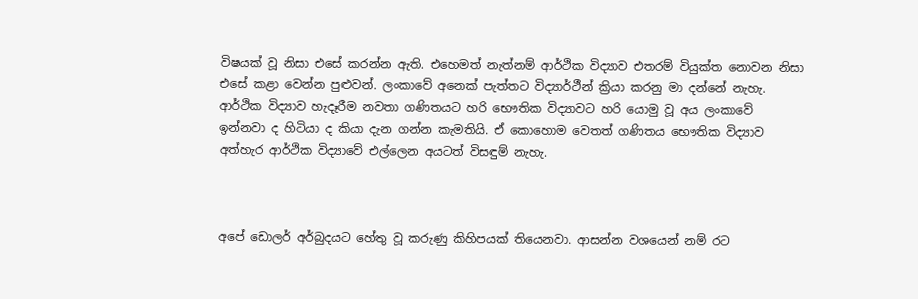විෂයක් වූ නිසා එසේ කරන්න ඇති. එහෙමත් නැත්නම් ආර්ථික විද්‍යාව එතරම් වියුක්ත නොවන නිසා එසේ කළා වෙන්න පුළුවන්. ලංකාවේ අනෙක් පැත්තට විද්‍යාර්ථීන් ක්‍රියා කරනු මා දන්නේ නැහැ. ආර්ථික විද්‍යාව හැදෑරීම නවතා ගණිතයට හරි භෞතික විද්‍යාවට හරි යොමු වූ අය ලංකාවේ ඉන්නවා ද හිටියා ද කියා දැන ගන්න කැමතියි. ඒ කොහොම වෙතත් ගණිතය භෞතික විද්‍යාව අත්හැර ආර්ථික විද්‍යාවේ එල්ලෙන අයටත් විසඳුම් නැහැ.



අපේ ඩොලර් අර්බුදයට හේතු වූ කරුණු කිහිපයක් තියෙනවා. ආසන්න වශයෙන් නම් රට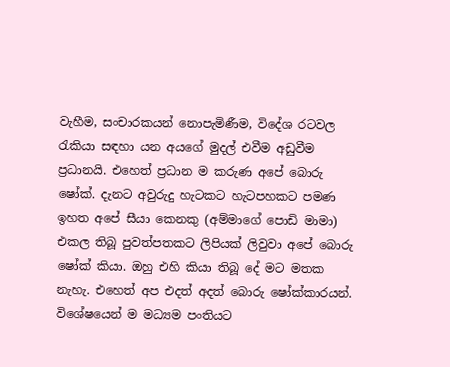වැහීම, සංචාරකයන් නොපැමිණීම, විදේශ රටවල රැකියා සඳහා යන අයගේ මුදල් එවීම අඩුවීම ප්‍රධානයි. එහෙත් ප්‍රධාන ම කරුණ අපේ බොරු ෂෝක්. දැනට අවුරුදු හැටකට හැටපහකට පමණ ඉහත අපේ සීයා කෙනකු (අම්මාගේ පොඩි මාමා) එකල තිබූ පුවත්පතකට ලිපියක් ලිවුවා අපේ බොරු ෂෝක් කියා. ඔහු එහි කියා තිබූ දේ මට මතක නැහැ. එහෙත් අප එදත් අදත් බොරු ෂෝක්කාරයන්. විශේෂයෙන් ම මධ්‍යම පංතියට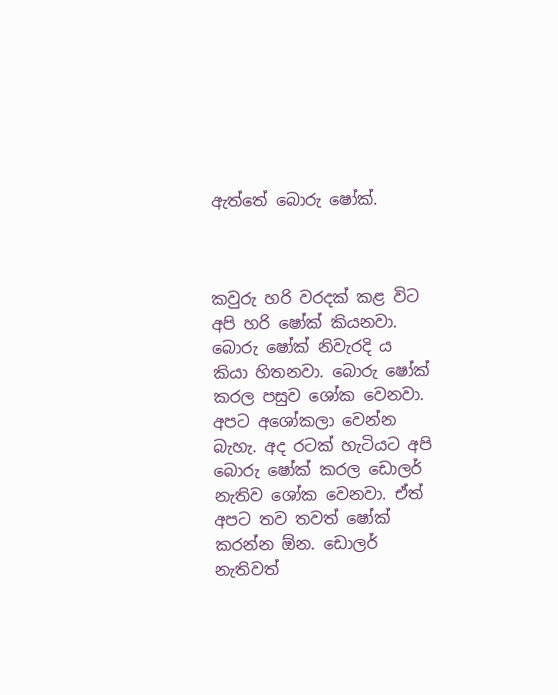ඇත්තේ බොරු ෂෝක්.



කවුරු හරි වරදක් කළ විට අපි හරි ෂෝක් කියනවා. බොරු ෂෝක් නිවැරදි ය කියා හිතනවා. බොරු ෂෝක් කරල පසුව ශෝක වෙනවා. අපට අශෝකලා වෙන්න බැහැ. අද රටක් හැටියට අපි බොරු ෂෝක් කරල ඩොලර් නැතිව ශෝක වෙනවා. ඒත් අපට තව තවත් ෂෝක් කරන්න ඕන. ඩොලර් නැතිවත්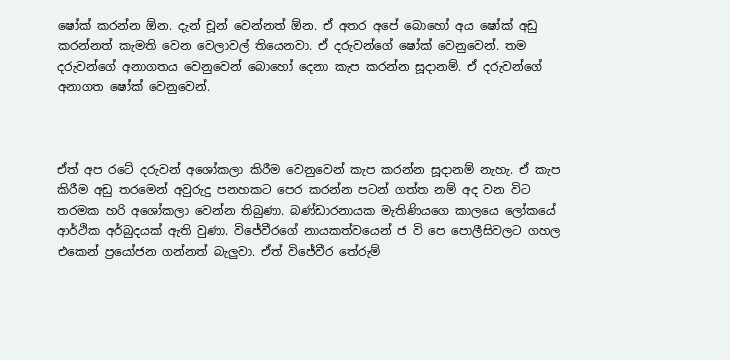ෂෝක් කරන්න ඕන. දැන් චූන් වෙන්නත් ඕන. ඒ අතර අපේ බොහෝ අය ෂෝක් අඩු කරන්නත් කැමති වෙන වෙලාවල් තියෙනවා. ඒ දරුවන්ගේ ෂෝක් වෙනුවෙන්. තම දරුවන්ගේ අනාගතය වෙනුවෙන් බොහෝ දෙනා කැප කරන්න සූදානම්. ඒ දරුවන්ගේ අනාගත ෂෝක් වෙනුවෙන්.



ඒත් අප රටේ දරුවන් අශෝකලා කිරීම වෙනුවෙන් කැප කරන්න සූදානම් නැහැ. ඒ කැප කිරීම අඩු තරමෙන් අවුරුදු පනහකට පෙර කරන්න පටන් ගත්ත නම් අද වන විට තරමක හරි අශෝකලා වෙන්න තිබුණා. බණ්ඩාරනායක මැතිණියගෙ කාලයෙ ලෝකයේ ආර්ථික අර්බුදයක් ඇති වුණා. විජේවීරගේ නායකත්වයෙන් ජ වි පෙ පොලීසිවලට ගහල එකෙන් ප්‍රයෝජන ගන්නත් බැලුවා. ඒත් විජේවීර තේරුම්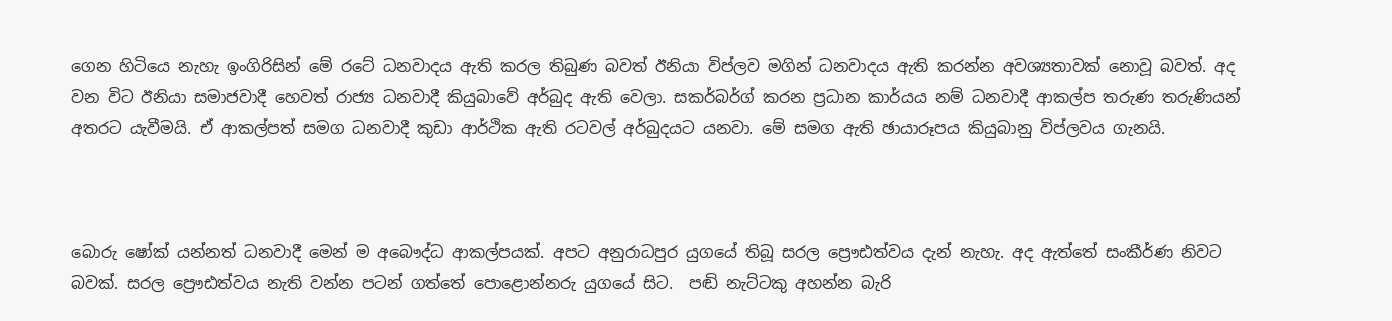ගෙන හිටියෙ නැහැ ඉංගිරිසින් මේ රටේ ධනවාදය ඇති කරල තිබුණ බවත් ඊනියා විප්ලව මගින් ධනවාදය ඇති කරන්න අවශ්‍යතාවක් නොවූ බවත්. අද වන විට ඊනියා සමාජවාදී හෙවත් රාජ්‍ය ධනවාදී කියුබාවේ අර්බුද ඇති වෙලා. සකර්බර්ග් කරන ප්‍රධාන කාර්යය නම් ධනවාදී ආකල්ප තරුණ තරුණියන් අතරට යැවීමයි. ඒ ආකල්පත් සමග ධනවාදී කුඩා ආර්ථික ඇති රටවල් අර්බුදයට යනවා. මේ සමග ඇති ඡායාරූපය කියුබානු විප්ලවය ගැනයි.



බොරු ෂෝක් යන්නත් ධනවාදී මෙන් ම අබෞද්ධ ආකල්පයක්. අපට අනුරාධපුර යුගයේ තිබූ සරල ප්‍රෞඪත්වය දැන් නැහැ. අද ඇත්තේ සංකීර්ණ නිවට බවක්. සරල ප්‍රෞඪත්වය නැති වන්න පටන් ගත්තේ පොළොන්නරු යුගයේ සිට.  පඬි නැට්ටකු අහන්න බැරි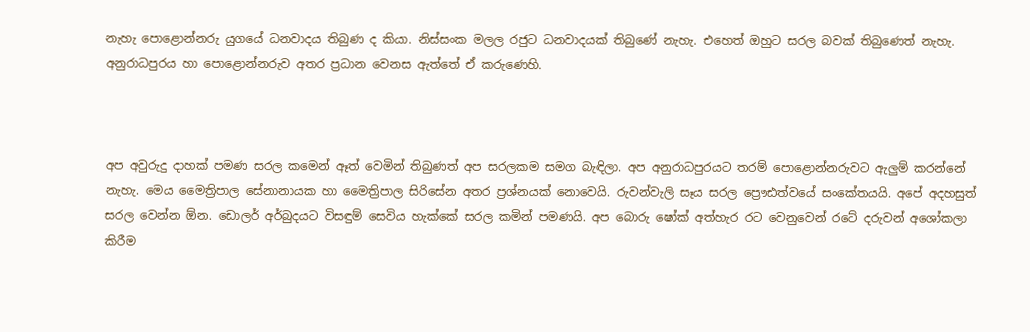නැහැ පොළොන්නරු යුගයේ ධනවාදය තිබුණ ද කියා. නිස්සංක මලල රජුට ධනවාදයක් තිබුණේ නැහැ. එහෙත් ඔහුට සරල බවක් තිබුණෙත් නැහැ. අනුරාධපුරය හා පොළොන්නරුව අතර ප්‍රධාන වෙනස ඇත්තේ ඒ කරුණෙහි.



අප අවුරුදු දාහක් පමණ සරල කමෙන් ඈත් වෙමින් තිබුණත් අප සරලකම සමග බැඳිලා. අප අනුරාධපුරයට තරම් පොළොන්නරුවට ඇලුම් කරන්නේ නැහැ. මෙය මෛත්‍රිපාල සේනානායක හා මෛත්‍රිපාල සිරිසේන අතර ප්‍රශ්නයක් නොවෙයි. රුවන්වැලි සෑය සරල ප්‍රෞඪත්වයේ සංකේතයයි. අපේ අදහසුත් සරල වෙන්න ඕන. ඩොලර් අර්බුදයට විසඳුම් සෙවිය හැක්කේ සරල කමින් පමණයි. අප බොරු ෂෝක් අත්හැර රට වෙනුවෙන් රටේ දරුවන් අශෝකලා කිරීම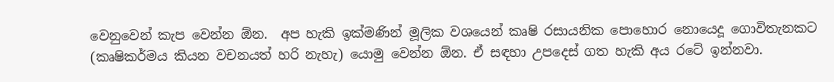වෙනුවෙන් කැප වෙන්න ඕන.  අප හැකි ඉක්මණින් මූලික වශයෙන් කෘෂි රසායනික පොහොර නොයෙදූ ගොවිතැනකට (කෘෂිකර්මය කියන වචනයත් හරි නැහැ) යොමු වෙන්න ඕන. ඒ සඳහා උපදෙස් ගත හැකි අය රටේ ඉන්නවා.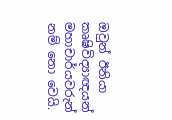ඔවුන් ඊනියා කෘෂිවිද්‍යාඥයන් මහාචාර්යවරුන් නම් නො වෙයි.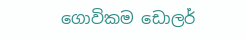ගොවිකම ඩොලර්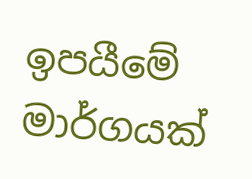ඉපයීමේ මාර්ගයක්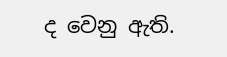ද වෙනු ඇති.